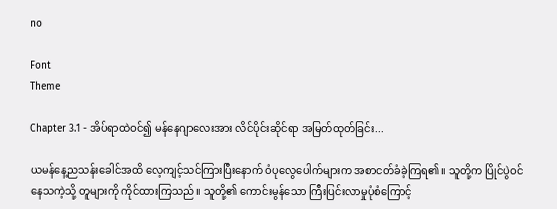no

Font
Theme

Chapter 3.1 - အိပ်ရာထဲဝင်၍ မန်နေဂျာလေးအား လိင်ပိုင်းဆိုင်ရာ အမြတ်ထုတ်ခြင်း...

ယမန်နေ့ညသန်းခေါင်အထိ လေ့ကျင့်သင်ကြားပြီးနောက် ဝံပုလွေပေါက်များက အစာငတ်ခံခဲ့ကြရ၏။ သူတို့က ပြိုင်ပွဲဝင်နေသကဲ့သို့ တူများကို ကိုင်ထားကြသည်။ သူတို့၏ ကောင်းမွန်သော ကြီးပြင်းလာမှုပုံစံကြောင့်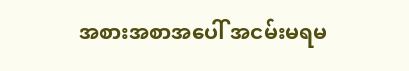အစားအစာအပေါ် အငမ်းမရမ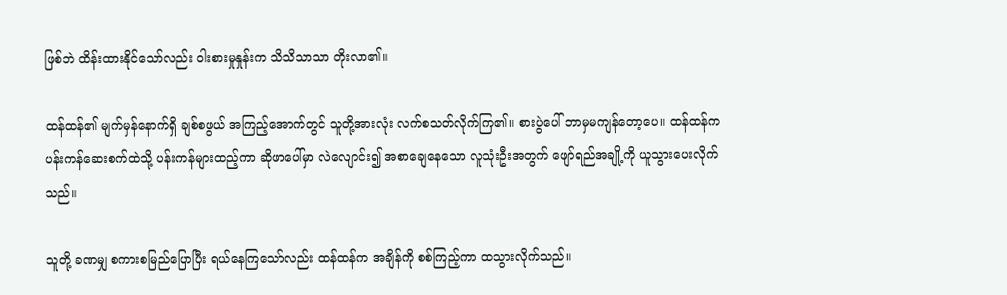ဖြစ်ဘဲ ထိန်းထားနိုင်သော်လည်း ဝါးစားမှုနှုန်းက သိသိသာသာ တိုးလာ၏။

ထန်ထန်၏ မျက်မှန်နောက်ရှိ ချစ်စဖွယ် အကြည့်အောက်တွင် သူတို့အားလုံး လက်စသတ်လိုက်ကြ၏။ စားပွဲပေါ် ဘာမှမကျန်တော့ပေ။ ထန်ထန်က ပန်းကန်ဆေးစက်ထဲသို့ ပန်းကန်များထည့်ကာ ဆိုဖာပေါ်မှာ လဲလျောင်း၍ အစာချေနေသော လူသုံးဦးအတွက် ဖျော်ရည်အချို့ကို ယူသွားပေးလိုက်သည်။

သူတို့ ခဏမျှ စကားစမြည်ပြောပြီး ရယ်နေကြသော်လည်း ထန်ထန်က အချိန်ကို စစ်ကြည့်ကာ ထသွားလိုက်သည်။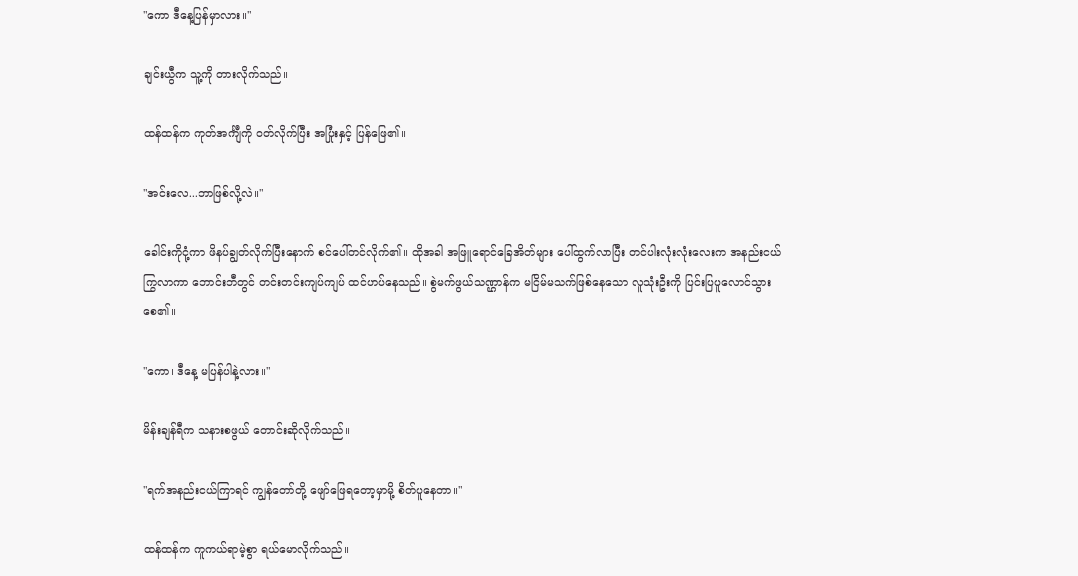"ကော ဒီနေ့ပြန်မှာလား။"

ချင်းယွီက သူ့ကို တားလိုက်သည်။

ထန်ထန်က ကုတ်အင်္ကျီကို ဝတ်လိုက်ပြီး အပြုံးနှင့် ပြန်ဖြေ၏။

"အင်းလေ...ဘာဖြစ်လို့လဲ။"

ခေါင်းကိုငုံ့ကာ ဖိနပ်ချွတ်လိုက်ပြီးနောက် စင်ပေါ်တင်လိုက်၏။ ထိုအခါ အဖြူရောင်ခြေအိတ်များ ပေါ်ထွက်လာပြီး တင်ပါးလုံးလုံးလေးက အနည်းငယ် ကြွလာကာ ဘောင်းဘီတွင် တင်းတင်းကျပ်ကျပ် ထင်ဟပ်နေသည်။ စွဲမက်ဖွယ်သဏ္ဌာန်က မငြိမ်မသက်ဖြစ်နေသော လူသုံးဦးကို ပြင်းပြပူလောင်သွားစေ၏။

"ကော၊ ဒီနေ့ မပြန်ပါနဲ့လား။"

မိန်းချန်ရီက သနားစဖွယ် တောင်းဆိုလိုက်သည်။

"ရက်အနည်းငယ်ကြာရင် ကျွန်တော်တို့ ဖျော်ဖြေရတော့မှာမို့ စိတ်ပူနေတာ။"

ထန်ထန်က ကူကယ်ရာမဲ့စွာ ရယ်မောလိုက်သည်။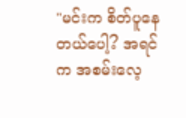"မင်းက စိတ်ပူနေတယ်ပေါ့? အရင်က အစမ်းလေ့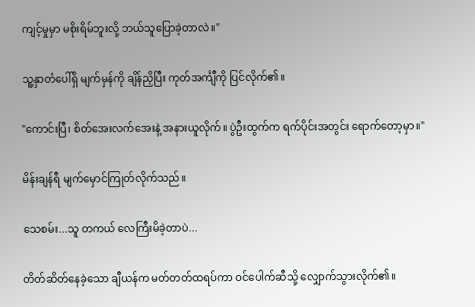ကျင့်မှုမှာ မစိုးရိမ်ဘူးလို့ ဘယ်သူပြောခဲ့တာလဲ။"

သူ့နှာတံပေါ်ရှိ မျက်မှန်ကို ချိန်ညှိပြီး ကုတ်အင်္ကျီကို ပြင်လိုက်၏။

"ကောင်းပြီ၊ စိတ်အေးလက်အေးနဲ့ အနားယူလိုက်။ ပွဲဦးထွက်က ရက်ပိုင်းအတွင်း ရောက်တော့မှာ။"

မိန်းချန်ရီ မျက်မှောင်ကြုတ်လိုက်သည်။

သေစမ်း...သူ တကယ် လေကြီးမိခဲ့တာပဲ...

တိတ်ဆိတ်နေခဲ့သော ချီယန်က မတ်တတ်ထရပ်ကာ ဝင်ပေါက်ဆီသို့ လျှောက်သွားလိုက်၏။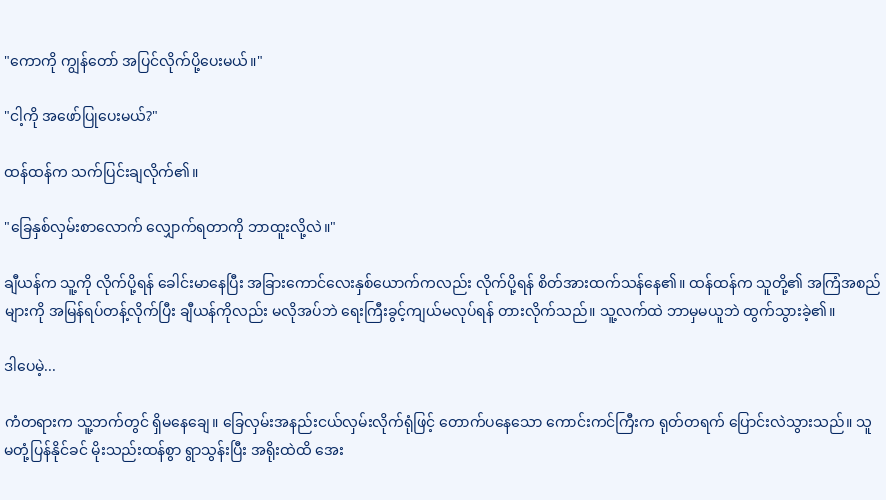"ကောကို ကျွန်တော် အပြင်လိုက်ပို့ပေးမယ်။"

"ငါ့ကို အဖော်ပြုပေးမယ်?"

ထန်ထန်က သက်ပြင်းချလိုက်၏။

"ခြေနှစ်လှမ်းစာလောက် လျှောက်ရတာကို ဘာထူးလို့လဲ။"

ချီယန်က သူ့ကို လိုက်ပို့ရန် ခေါင်းမာနေပြီး အခြားကောင်လေးနှစ်ယောက်ကလည်း လိုက်ပို့ရန် စိတ်အားထက်သန်နေ၏။ ထန်ထန်က သူတို့၏ အကြံအစည်များကို အမြန်ရပ်တန့်လိုက်ပြီး ချီယန်ကိုလည်း မလိုအပ်ဘဲ ရေးကြီးခွင့်ကျယ်မလုပ်ရန် တားလိုက်သည်။ သူ့လက်ထဲ ဘာမှမယူဘဲ ထွက်သွားခဲ့၏။

ဒါပေမဲ့...

ကံတရားက သူ့ဘက်တွင် ရှိမနေချေ။ ခြေလှမ်းအနည်းငယ်လှမ်းလိုက်ရုံဖြင့် တောက်ပနေသော ကောင်းကင်ကြီးက ရုတ်တရက် ပြောင်းလဲသွားသည်။ သူ မတုံ့ပြန်နိုင်ခင် မိုးသည်းထန်စွာ ရွာသွန်းပြီး အရိုးထဲထိ အေး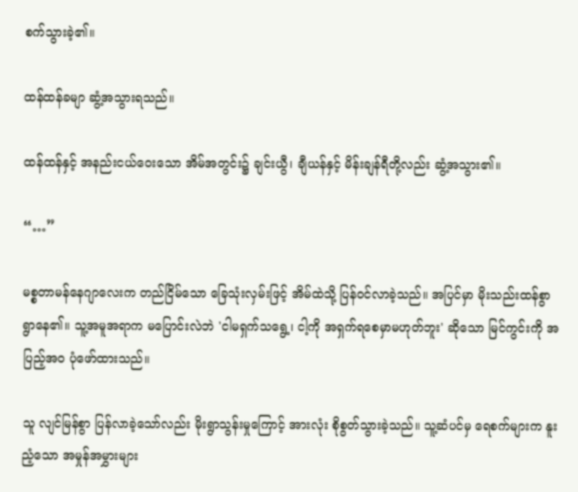စက်သွားခဲ့၏။

ထန်ထန်ခမျာ ဆွံ့အသွားရသည်။

ထန်ထန်နှင့် အနည်းငယ်ဝေးသော အိမ်အတွင်း၌ ချင်းယွီ၊ ချီယန်နှင့် မိန်းချန်ရီတို့လည်း ဆွံ့အသွား၏။

“…”

မစ္စတာမန်နေဂျာလေးက တည်ငြိမ်သော ခြေသုံးလှမ်းဖြင့် အိမ်ထဲသို့ ပြန်ဝင်လာခဲ့သည်။ အပြင်မှာ မိုးသည်းထန်စွာ ရွာနေ၏။ သူ့အမူအရာက မပြောင်းလဲဘဲ 'ငါမရှက်သရွေ့၊ ငါ့ကို အရှက်ရစေမှာမဟုတ်ဘူး' ဆိုသော မြင်ကွင်းကို အပြည့်အ၀ ပုံဖော်ထားသည်။

သူ လျင်မြန်စွာ ပြန်လာခဲ့သော်လည်း မိုးရွာသွန်းမှုကြောင့် အားလုံး စိုစွတ်သွားခဲ့သည်။ သူ့ဆံပင်မှ ရေစက်များက နူးညံ့သော အမှုန်အမွှားများ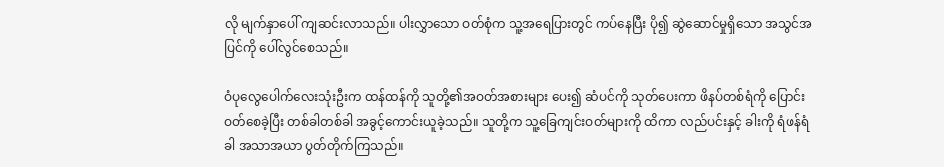လို မျက်နှာပေါ် ကျဆင်းလာသည်။ ပါးလွှာသော ဝတ်စုံက သူ့အရေပြားတွင် ကပ်နေပြီး ပို၍ ဆွဲဆောင်မှုရှိသော အသွင်အပြင်ကို ပေါ်လွင်စေသည်။

ဝံပုလွေပေါက်လေးသုံးဦးက ထန်ထန်ကို သူတို့၏အဝတ်အစားများ ပေး၍ ဆံပင်ကို သုတ်ပေးကာ ဖိနပ်တစ်ရံကို ပြောင်းဝတ်စေခဲ့ပြီး တစ်ခါတစ်ခါ အခွင့်ကောင်းယူခဲ့သည်။ သူတို့က သူ့ခြေကျင်းဝတ်များကို ထိကာ လည်ပင်းနှင့် ခါးကို ရံဖန်ရံခါ အသာအယာ ပွတ်တိုက်ကြသည်။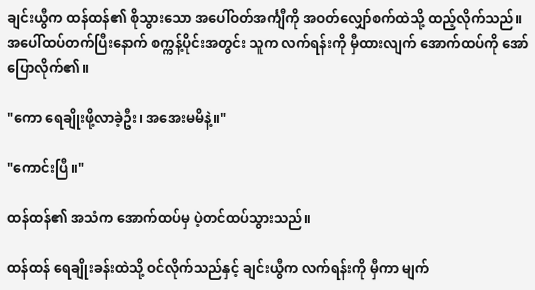ချင်းယွီက ထန်ထန်၏ စိုသွားသော အ‌ပေါ်ဝတ်အင်္ကျီကို အဝတ်လျှော်စက်ထဲသို့ ထည့်လိုက်သည်။ အပေါ်ထပ်တက်ပြီးနောက် စက္ကန့်ပိုင်းအတွင်း သူက လက်ရန်းကို မှီထားလျက် အောက်ထပ်ကို အော်ပြောလိုက်၏။

"ကော ရေချိုးဖို့လာခဲ့ဦး၊ အအေးမမိနဲ့။"

"ကောင်းပြီ။"

ထန်ထန်၏ အသံက အောက်ထပ်မှ ပဲ့တင်ထပ်သွားသည်။

ထန်ထန် ရေချိုးခန်းထဲသို့ ဝင်လိုက်သည်နှင့် ချင်းယွီက လက်ရန်းကို မှီကာ မျက်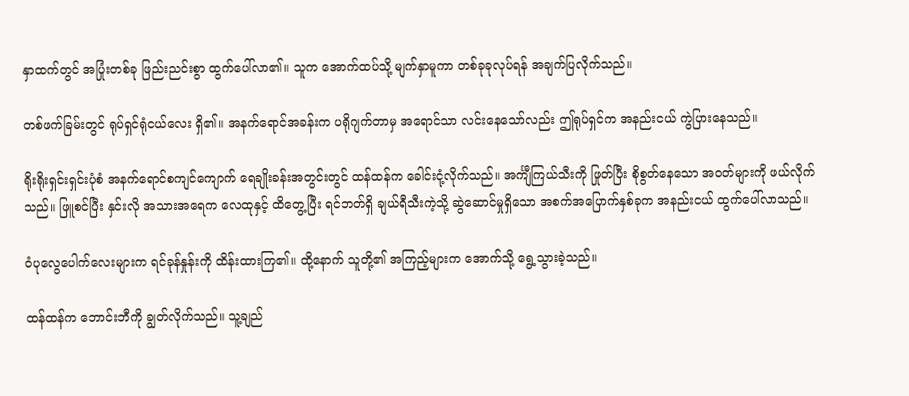နှာထက်တွင် အပြုံးတစ်ခု ဖြည်းညင်းစွာ ထွက်ပေါ်လာ၏။ သူက အောက်ထပ်သို့ မျက်နှာမူကာ တစ်ခုခုလုပ်ရန် အချက်ပြလိုက်သည်။

တစ်ဖက်ခြမ်းတွင် ရုပ်ရှင်ရုံငယ်လေး ရှိ၏။ အနက်ရောင်အခန်းက ပရိုဂျက်တာမှ အရောင်သာ လင်းနေသော်လည်း ဤရုပ်ရှင်က အနည်းငယ် ကွဲပြားနေသည်။

ရိုးရိုးရှင်းရှင်းပုံစံ အနက်ရောင်စကျင်ကျောက် ရေချိုးခန်းအတွင်းတွင် ထန်ထန်က ခေါင်းငုံ့လိုက်သည်။ အင်္ကျီကြယ်သီးကို ဖြုတ်ပြီး စိုစွတ်နေသော အဝတ်များကို ဖယ်လိုက်သည်။ ဖြူစင်ပြီး နှင်းလို အသားအရေက လေထုနှင့် ထိတွေ့ပြီး ရင်ဘတ်ရှိ ချယ်ရီသီးကဲ့သို့ ဆွဲဆောင်မှုရှိသော အစက်အပြောက်နှစ်ခုက အနည်းငယ် ထွက်ပေါ်လာသည်။

ဝံပုလွေပေါက်လေးများက ရင်ခုန်နှုန်းကို ထိန်းထားကြ၏။ ထို့နောက် သူတို့၏ အကြည့်များက အောက်သို့ ရွေ့သွားခဲ့သည်။

ထန်ထန်က ဘောင်းဘီကို ချွတ်လိုက်သည်။ သူ့ချည်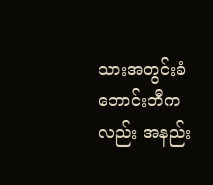သားအတွင်းခံဘောင်းဘီကလည်း အနည်း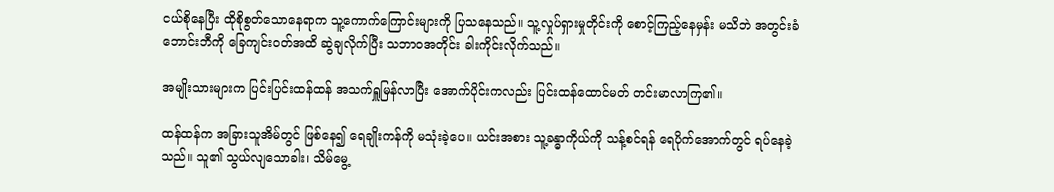ငယ်စိုနေပြီး ထိုစိုစွတ်သောနေရာက သူ့ကောက်ကြောင်းများကို ပြသနေသည်။ သူ့လှုပ်ရှားမှုတိုင်းကို စောင့်ကြည့်နေမှန်း မသိဘဲ အတွင်းခံဘောင်းဘီကို ခြေကျင်းဝတ်အထိ ဆွဲချလိုက်ပြီး သဘာဝအတိုင်း ခါးကိုင်းလိုက်သည်။

အမျိုးသားများက ပြင်းပြင်းထန်ထန် အသက်ရှူမြန်လာပြီး အောက်ပိုင်းကလည်း ပြင်းထန်ထောင်မတ် တင်းမာလာကြ၏။

ထန်ထန်က အခြားသူအိမ်တွင် ဖြစ်နေ၍ ရေချိုးကန်ကို မသုံးခဲ့ပေ။ ယင်းအစား သူ့ခန္ဓာကိုယ်ကို သန့်စင်ရန် ရေပိုက်အောက်တွင် ရပ်နေခဲ့သည်။ သူ၏ သွယ်လျသောခါး၊ သိမ်မွေ့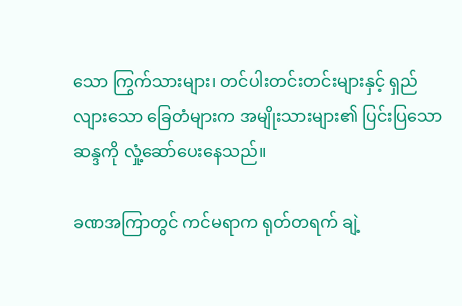သော ကြွက်သားများ၊ တင်ပါးတင်းတင်းများနှင့် ရှည်လျားသော ခြေတံများက အမျိုးသားများ၏ ပြင်းပြသော ဆန္ဒကို လှုံ့ဆော်ပေးနေသည်။

ခဏအကြာတွင် ကင်မရာက ရုတ်တရက် ချဲ့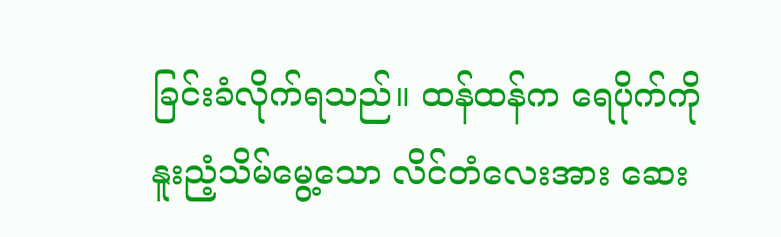ခြင်းခံလိုက်ရသည်။ ထန်ထန်က ရေပိုက်ကို နူးညံ့သိမ်မွေ့သော လိင်တံလေးအား ဆေး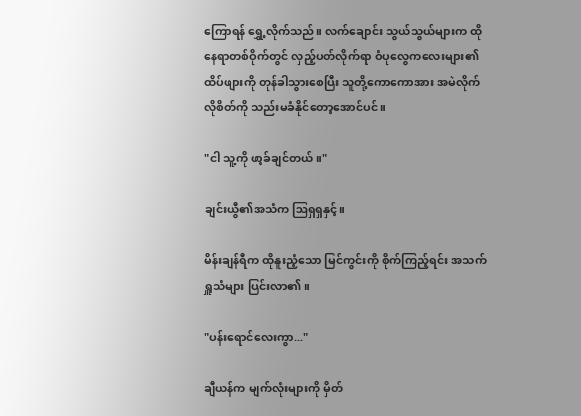ကြောရန် ရွှေ့လိုက်သည်။ လက်ချောင်း သွယ်သွယ်များက ထိုနေရာတစ်ဝိုက်တွင် လှည့်ပတ်လိုက်ရာ ဝံပုလွေကလေးများ၏ ထိပ်ဖျားကို တုန်ခါသွားစေပြီး သူတို့ကောကောအား အမဲလိုက်လိုစိတ်ကို သည်းမခံနိုင်တော့အောင်ပင်။

"ငါ သူ့ကို ဖာ့ခ်ချင်တယ်။"

ချင်းယွီ၏အသံက ဩရှရှနှင့်။

မိန်းချန်ရီက ထိုနူးညံ့သော မြင်ကွင်းကို စိုက်ကြည့်ရင်း အသက်ရှူသံများ ပြင်းလာ၏။

"ပန်းရောင်လေးကွာ..."

ချီယန်က မျက်လုံးများကို မှိတ်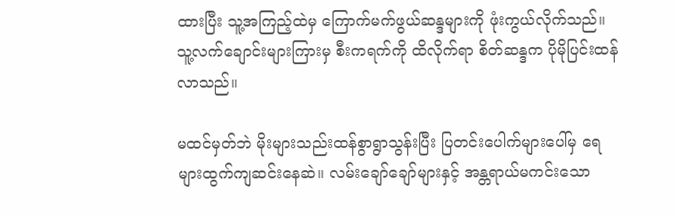ထားပြီး သူ့အကြည့်ထဲမှ ကြောက်မက်ဖွယ်ဆန္ဒများကို ဖုံးကွယ်လိုက်သည်။ သူ့လက်ချောင်းများကြားမှ စီးကရက်ကို ထိလိုက်ရာ စိတ်ဆန္ဒက ပိုမိုပြင်းထန်လာသည်။

မထင်မှတ်ဘဲ မိုးများသည်းထန်စွာရွာသွန်းပြီး ပြတင်းပေါက်များပေါ်မှ ရေများထွက်ကျဆင်းနေဆဲ။ လမ်းချော်ချော်များနှင့် အန္တရာယ်မကင်းသော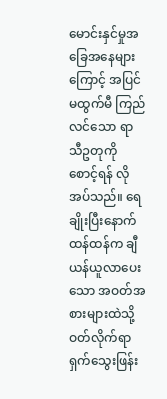မောင်းနှင်မှုအခြေအနေများကြောင့် အပြင်မထွက်မီ ကြည်လင်သော ရာသီဥတုကို စောင့်ရန် လိုအပ်သည်။ ရေချိုးပြီးနောက် ထန်ထန်က ချီယန်ယူလာပေးသော အဝတ်အစားများထဲသို့ ဝတ်လိုက်ရာ ရှက်သွေးဖြန်း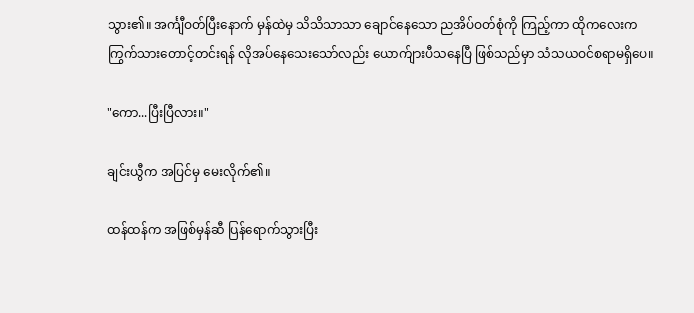သွား၏။ အင်္ကျီဝတ်ပြီးနောက် မှန်ထဲမှ သိသိသာသာ ချောင်နေသော ညအိပ်ဝတ်စုံကို ကြည့်ကာ ထိုကလေးက ကြွက်သားတောင့်တင်းရန် လိုအပ်နေသေးသော်လည်း ယောက်ျားပီသနေပြီ ဖြစ်သည်မှာ သံသယဝင်စရာမရှိပေ။

"ကော...ပြီးပြီလား။"

ချင်းယွီက အပြင်မှ မေးလိုက်၏။

ထန်ထန်က အဖြစ်မှန်ဆီ ပြန်ရောက်သွားပြီး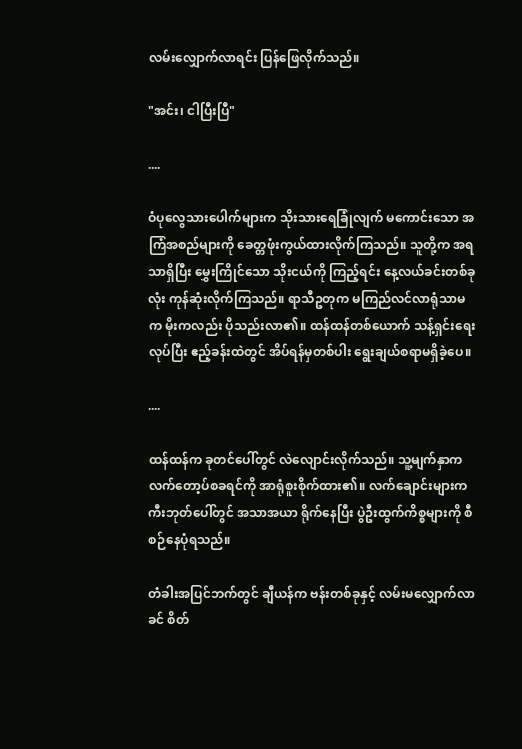လမ်းလျှောက်လာရင်း ပြန်ဖြေလိုက်သည်။

"အင်း၊ ငါပြီးပြီ"

....

ဝံပုလွေသားပေါက်များက သိုးသားရေခြုံလျက် မကောင်းသော အကြံအစည်များကို ခေတ္တဖုံးကွယ်ထားလိုက်ကြသည်။ သူတို့က အရသာရှိပြီး မွှေးကြိုင်သော သိုးငယ်ကို ကြည့်ရင်း နေ့လယ်ခင်းတစ်ခုလုံး ကုန်ဆုံးလိုက်ကြသည်။ ရာသီဥတုက မကြည်လင်လာရုံသာမက မိုးကလည်း ပိုသည်းလာ၏။ ထန်ထန်တစ်ယောက် သန့်ရှင်းရေးလုပ်ပြီး ဧည့်ခန်းထဲတွင် အိပ်ရန်မှတစ်ပါး ရွေးချယ်စရာမရှိခဲ့ပေ။

....

ထန်ထန်က ခုတင်ပေါ်တွင် လဲလျောင်းလိုက်သည်။ သူ့မျက်နှာက လက်တော့ပ်စခရင်ကို အာရုံစူးစိုက်ထား၏။ လက်ချောင်းများက ကီးဘုတ်ပေါ်တွင် အသာအယာ ရိုက်နေပြီး ပွဲဦးထွက်ကိစ္စများကို စီစဉ်နေပုံရသည်။

တံခါးအပြင်ဘက်တွင် ချီယန်က ဗန်းတစ်ခုနှင့် လမ်းမလျှောက်လာခင် စိတ်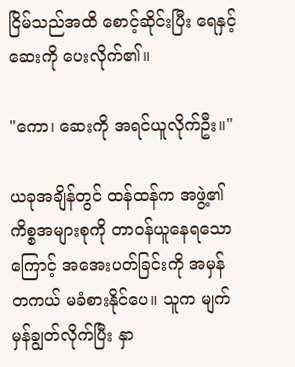ငြိမ်သည်အထိ စောင့်ဆိုင်းပြီး ရေနှင့် ဆေးကို ပေးလိုက်၏။

"ကော၊ ဆေးကို အရင်ယူလိုက်ဦး။"

ယခုအချိန်တွင် ထန်ထန်က အဖွဲ့၏ ကိစ္စအများစုကို တာဝန်ယူနေရသောကြောင့် အအေးပတ်ခြင်းကို အမှန်တကယ် မခံစားနိုင်ပေ။ သူက မျက်မှန်ချွတ်လိုက်ပြီး နှာ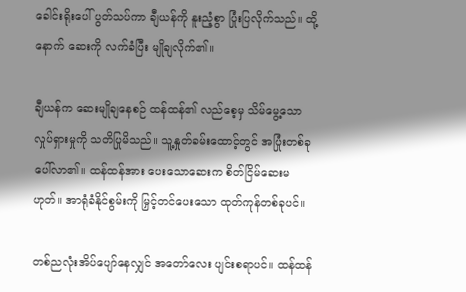ခေါင်းရိုးပေါ် ပွတ်သပ်ကာ ချီယန်ကို နူးညံ့စွာ ပြုံးပြလိုက်သည်။ ထို့နောက် ဆေးကို လက်ခံပြီး မျိုချလိုက်၏။

ချီယန်က ဆေးမျိုချနေစဉ် ထန်ထန်၏ လည်စေ့မှ သိမ်မွေ့သော လှုပ်ရှားမှုကို သတိပြုမိသည်။ သူ့နှုတ်ခမ်းထောင့်တွင် အပြုံးတစ်ခု ပေါ်လာ၏။ ထန်ထန်အား ပေးသောဆေးက စိတ်ငြိမ်ဆေးမဟုတ်။ အာရုံခံနိုင်စွမ်းကို မြှင့်တင်ပေးသော ထုတ်ကုန်တစ်ခုပင်။

တစ်ညလုံးအိပ်ပျော်နေလျှင် အတော်လေး ပျင်းစရာပင်။ ထန်ထန်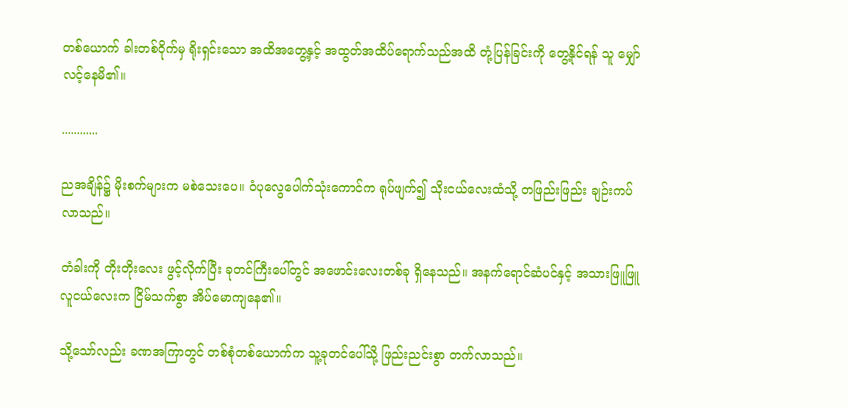တစ်ယောက် ခါးတစ်ဝိုက်မှ ရိုးရှင်းသော အထိအတွေ့နှင့် အထွတ်အထိပ်ရောက်သည်အထိ တုံ့ပြန်ခြင်းကို တွေ့နိုင်ရန် သူ မျှော်လင့်နေမိ၏။

............

ညအချိန်၌ မိုးစက်များက မစဲသေးပေ။ ဝံပုလွေပေါက်သုံးကောင်က ရုပ်ဖျက်၍ သိုးငယ်လေးထံသို့ တဖြည်းဖြည်း ချဉ်းကပ်လာသည်။

တံခါးကို တိုးတိုးလေး ဖွင့်လိုက်ပြီး ခုတင်ကြီးပေါ်တွင် အဖောင်းလေးတစ်ခု ရှိနေသည်။ အနက်ရောင်ဆံပင်နှင့် အသားဖြူဖြူ လူငယ်လေးက ငြိမ်သက်စွာ အိပ်မောကျနေ၏။

သို့သော်လည်း ခဏအကြာတွင် တစ်စုံတစ်ယောက်က သူ့ခုတင်ပေါ်သို့ ဖြည်းညင်းစွာ တက်လာသည်။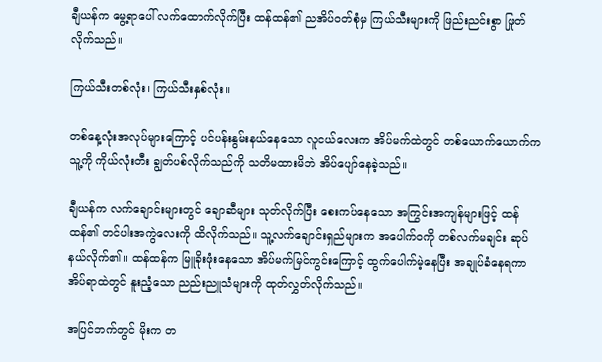ချီယန်က မွေ့ရာပေါ် လက်ထောက်လိုက်ပြီး ထန်ထန်၏ ညအိပ်ဝတ်စုံမှ ကြယ်သီးများကို ဖြည်းညင်းစွာ ဖြုတ်လိုက်သည်။

ကြယ်သီးတစ်လုံး၊ ကြယ်သီးနှစ်လုံး။

တစ်နေ့လုံးအလုပ်များကြောင့် ပင်ပန်းနွမ်းနယ်နေသော လူငယ်လေးက အိပ်မက်ထဲတွင် တစ်ယောက်ယောက်က သူ့ကို ကိုယ်လုံးတီး ချွတ်ပစ်လိုက်သည်ကို သတိမထားမိဘဲ အိပ်ပျော်နေခဲ့သည်။

ချီယန်က လက်ချောင်းများတွင် ချောဆီများ သုတ်လိုက်ပြီး စေးကပ်နေသော အကြွင်းအကျန်များဖြင့် ထန်ထန်၏ တင်ပါးအကွဲလေးကို ထိလိုက်သည်။ သူ့လက်ချောင်းရှည်များက အပေါက်ဝကို တစ်လက်မချင်း ဆုပ်နယ်လိုက်၏။ ထန်ထန်က မြူခိုးဖုံးနေသော အိပ်မက်မြင်ကွင်းကြောင့် ထွက်ပေါက်မဲ့နေပြီး အချုပ်ခံနေရကာ အိပ်ရာထဲတွင် နူးညံ့သော ညည်းညူသံများကို ထုတ်လွှတ်လိုက်သည်။

အပြင်ဘက်တွင် မိုးက တ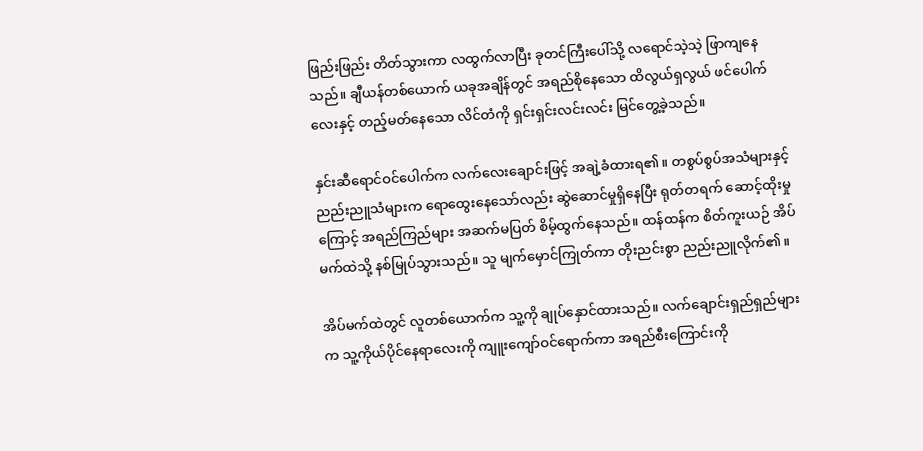ဖြည်းဖြည်း တိတ်သွားကာ လထွက်လာပြီး ခုတင်ကြီးပေါ်သို့ လရောင်သဲ့သဲ့ ဖြာကျနေသည်။ ချီယန်တစ်ယောက် ယခုအချိန်တွင် အရည်စိုနေသော ထိလွယ်ရှလွယ် ဖင်ပေါက်လေးနှင့် တည့်မတ်နေသော လိင်တံကို ရှင်းရှင်းလင်းလင်း မြင်တွေ့ခဲ့သည်။

နှင်းဆီရောင်ဝင်ပေါက်က လက်လေးချောင်းဖြင့် အချဲ့ခံထားရ၏။ တစွပ်စွပ်အသံများနှင့် ညည်းညူသံများက ရောထွေးနေသော်လည်း ဆွဲဆောင်မှုရှိနေပြီး ရုတ်တရက် ဆောင့်ထိုးမှုကြောင့် အရည်ကြည်များ အဆက်မပြတ် စိမ့်ထွက်နေသည်။ ထန်ထန်က စိတ်ကူးယဉ် အိပ်မက်ထဲသို့ နစ်မြုပ်သွားသည်။ သူ မျက်မှောင်ကြုတ်ကာ တိုးညင်းစွာ ညည်းညူလိုက်၏။

အိပ်မက်ထဲတွင် လူတစ်ယောက်က သူ့ကို ချုပ်နှောင်ထားသည်။ လက်ချောင်းရှည်ရှည်များက သူ့ကိုယ်ပိုင်နေရာလေးကို ကျူးကျော်ဝင်ရောက်ကာ အရည်စီးကြောင်းကို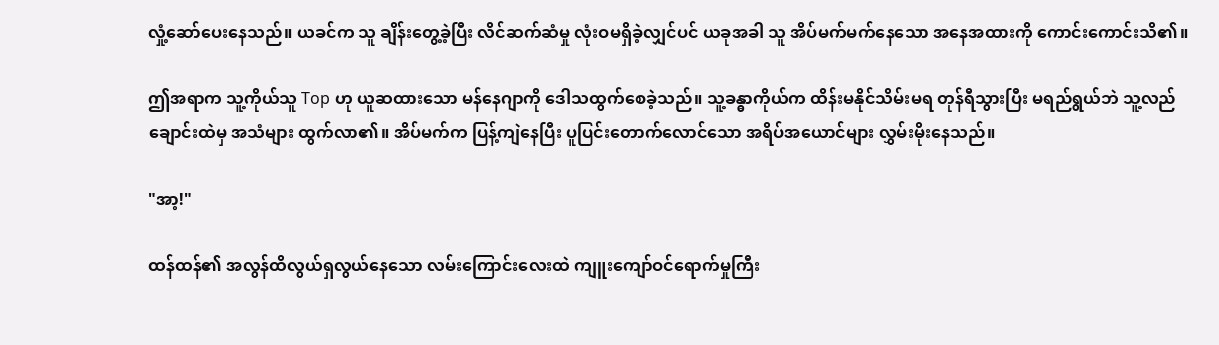လှုံ့ဆော်ပေးနေသည်။ ယခင်က သူ ချိန်းတွေ့ခဲ့ပြီး လိင်ဆက်ဆံမှု လုံးဝမရှိခဲ့လျှင်ပင် ယခုအခါ သူ အိပ်မက်မက်နေသော အနေအထားကို ကောင်းကောင်းသိ၏။

ဤအရာက သူ့ကိုယ်သူ Top ဟု ယူဆထားသော မန်နေဂျာကို ဒေါသထွက်စေခဲ့သည်။ သူ့ခန္ဓာကိုယ်က ထိန်းမနိုင်သိမ်းမရ တုန်ရီသွားပြီး မရည်ရွယ်ဘဲ သူ့လည်ချောင်းထဲမှ အသံများ ထွက်လာ၏။ အိပ်မက်က ပြန့်ကျဲနေပြီး ပူပြင်းတောက်လောင်သော အရိပ်အယောင်များ လွှမ်းမိုးနေသည်။

"အာ့!"

ထန်ထန်၏ အလွန်ထိလွယ်ရှလွယ်နေသော လမ်းကြောင်းလေးထဲ ကျူးကျော်ဝင်ရောက်မှုကြီး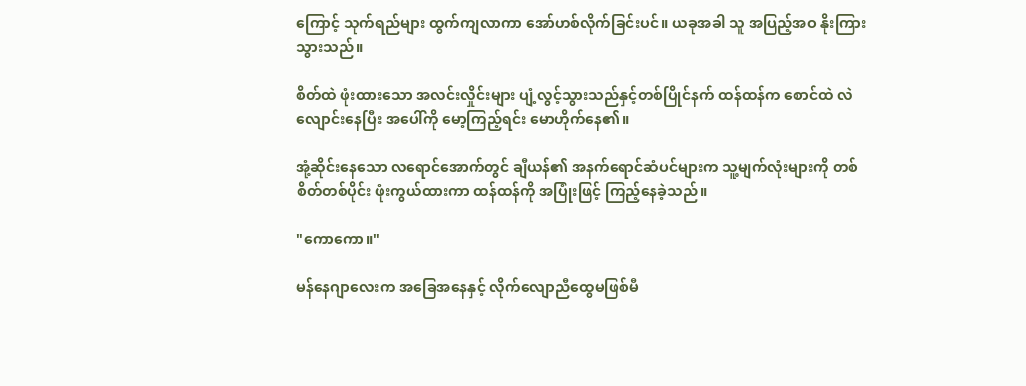ကြောင့် သုက်ရည်များ ထွက်ကျလာကာ အော်ဟစ်လိုက်ခြင်းပင်။ ယခုအခါ သူ အပြည့်အဝ နိုးကြားသွားသည်။

စိတ်ထဲ ဖုံးထားသော အလင်းလှိုင်းများ ပျံ့လွင့်သွားသည်နှင့်တစ်ပြိုင်နက် ထန်ထန်က စောင်ထဲ လဲလျောင်းနေပြီး အပေါ်ကို မော့ကြည့်ရင်း မောဟိုက်နေ၏။

အုံ့ဆိုင်းနေသော လရောင်အောက်တွင် ချီယန်၏ အနက်ရောင်ဆံပင်များက သူ့မျက်လုံးများကို တစ်စိတ်တစ်ပိုင်း ဖုံးကွယ်ထားကာ ထန်ထန်ကို အပြုံးဖြင့် ကြည့်နေခဲ့သည်။

"ကောကော။"

မန်နေဂျာလေးက အခြေအနေနှင့် လိုက်လျောညီထွေမဖြစ်မီ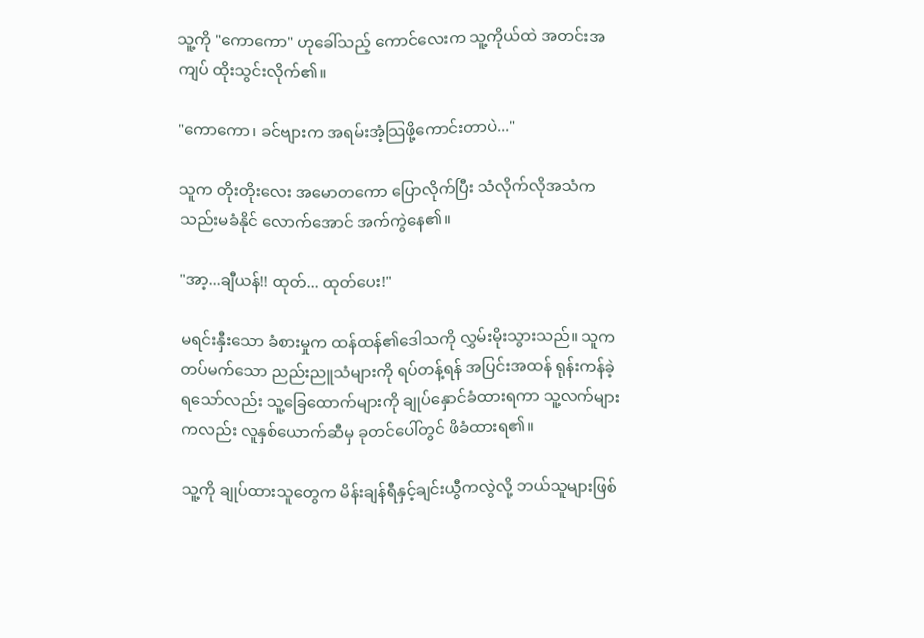သူ့ကို "ကောကော" ဟုခေါ်သည့် ကောင်လေးက သူ့ကိုယ်ထဲ အတင်းအကျပ် ထိုးသွင်းလိုက်၏။

"ကောကော၊ ခင်ဗျားက အရမ်းအံ့သြဖို့ကောင်းတာပဲ..."

သူက တိုးတိုးလေး အမောတကော ပြောလိုက်ပြီး သံလိုက်လိုအသံက သည်းမခံနိုင် လောက်အောင် အက်ကွဲနေ၏။

"အာ့...ချီယန်!! ထုတ်... ထုတ်ပေး!"

မရင်းနှီးသော ခံစားမှုက ထန်ထန်၏ဒေါသကို လွှမ်းမိုးသွားသည်။ သူက တပ်မက်သော ညည်းညူသံများကို ရပ်တန့်ရန် အပြင်းအထန် ရုန်းကန်ခဲ့ရသော်လည်း သူ့ခြေထောက်များကို ချုပ်နှောင်ခံထားရကာ သူ့လက်များကလည်း လူနှစ်ယောက်ဆီမှ ခုတင်ပေါ်တွင် ဖိခံထားရ၏။

သူ့ကို ချုပ်ထားသူတွေက မိန်းချန်ရီနှင့်ချင်းယွီကလွဲလို့ ဘယ်သူများဖြစ်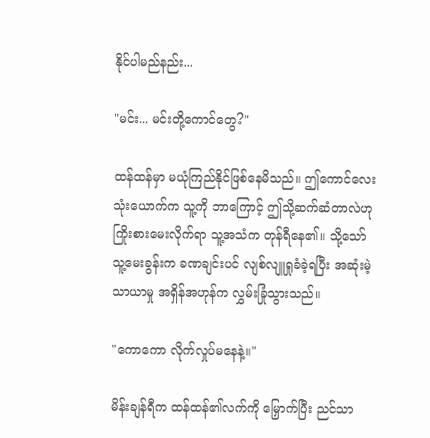နိုင်ပါမည်နည်း...

"မင်း... မင်းတို့ကောင်တွေ?"

ထန်ထန်မှာ မယုံကြည်နိုင်ဖြစ်နေမိသည်။ ဤကောင်လေးသုံးယောက်က သူ့ကို ဘာကြောင့် ဤသို့ဆက်ဆံတာလဲဟု ကြိုးစားမေးလိုက်ရာ သူ့အသံက တုန်ရီနေ၏။ သို့သော် သူ့မေးခွန်းက ခဏချင်းပင် လျစ်လျူရှုခံခဲ့ရပြီး အဆုံးမဲ့ သာယာမှု အရှိန်အဟုန်က လွှမ်းခြုံသွားသည်။

"ကောကော လိုက်လှုပ်မနေနဲ့။"

မိန်းချန်ရီက ထန်ထန်၏လက်ကို မြှောက်ပြီး ညင်သာ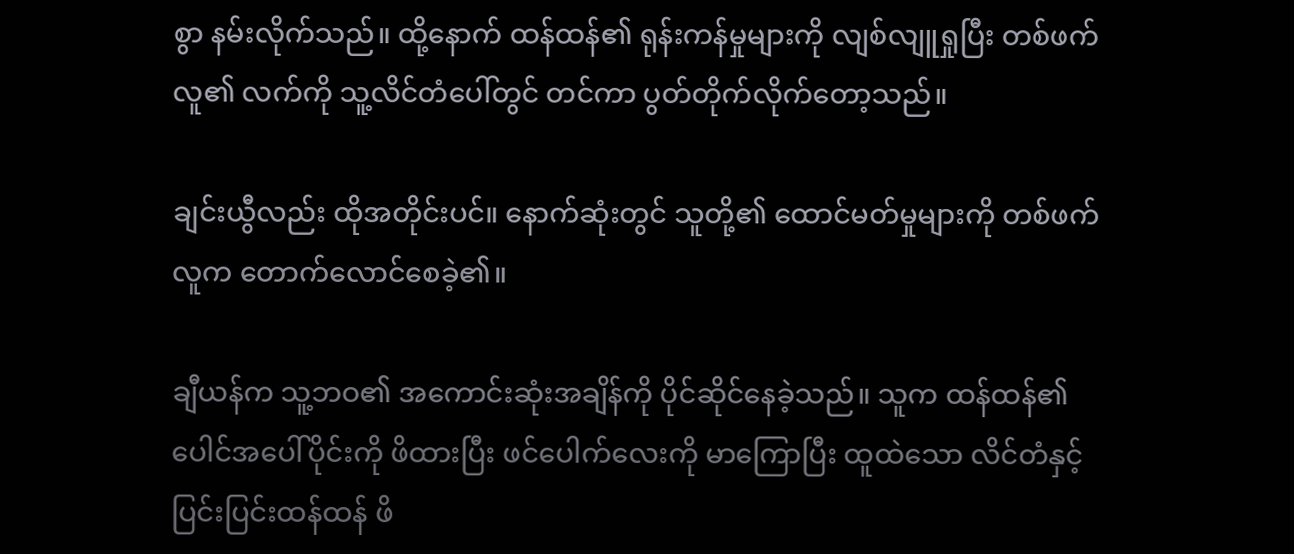စွာ နမ်းလိုက်သည်။ ထို့နောက် ထန်ထန်၏ ရုန်းကန်မှုများကို လျစ်လျူရှုပြီး တစ်ဖက်လူ၏ လက်ကို သူ့လိင်တံပေါ်တွင် တင်ကာ ပွတ်တိုက်လိုက်တော့သည်။

ချင်းယွီလည်း ထိုအတိုင်းပင်။ နောက်ဆုံးတွင် သူတို့၏ ထောင်မတ်မှုများကို တစ်ဖက်လူက တောက်လောင်စေခဲ့၏။

ချီယန်က သူ့ဘဝ၏ အကောင်းဆုံးအချိန်ကို ပိုင်ဆိုင်နေခဲ့သည်။ သူက ထန်ထန်၏ ပေါင်အပေါ်ပိုင်းကို ဖိထားပြီး ဖင်ပေါက်လေးကို မာကြောပြီး ထူထဲသော လိင်တံနှင့် ပြင်းပြင်းထန်ထန် ဖိ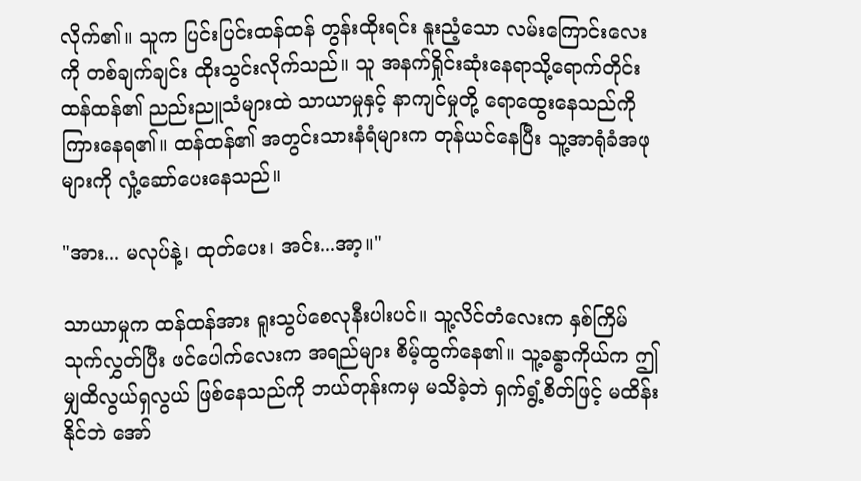လိုက်၏။ သူက ပြင်းပြင်းထန်ထန် တွန်းထိုးရင်း နူးညံ့သော လမ်းကြောင်းလေးကို တစ်ချက်ချင်း ထိုးသွင်းလိုက်သည်။ သူ အနက်ရှိုင်းဆုံးနေရာသို့ရောက်တိုင်း ထန်ထန်၏ ညည်းညူသံများထဲ သာယာမှုနှင့် နာကျင်မှုတို့ ရောထွေးနေသည်ကို ကြားနေရ၏။ ထန်ထန်၏ အတွင်းသားနံရံများက တုန်ယင်နေပြီး သူ့အာရုံခံအဖုများကို လှုံ့ဆော်ပေးနေသည်။

"အား... မလုပ်နဲ့၊ ထုတ်ပေး၊ အင်း...အာ့။"

သာယာမှုက ထန်ထန်အား ရူးသွပ်စေလုနီးပါးပင်။ သူ့လိင်တံလေးက နှစ်ကြိမ်သုက်လွှတ်ပြီး ဖင်ပေါက်လေးက အရည်များ စိမ့်ထွက်နေ၏။ သူ့ခန္ဓာကိုယ်က ဤမျှထိလွယ်ရှလွယ် ဖြစ်နေသည်ကို ဘယ်တုန်းကမှ မသိခဲ့ဘဲ ရှက်ရွံ့စိတ်ဖြင့် မထိန်းနိုင်ဘဲ အော်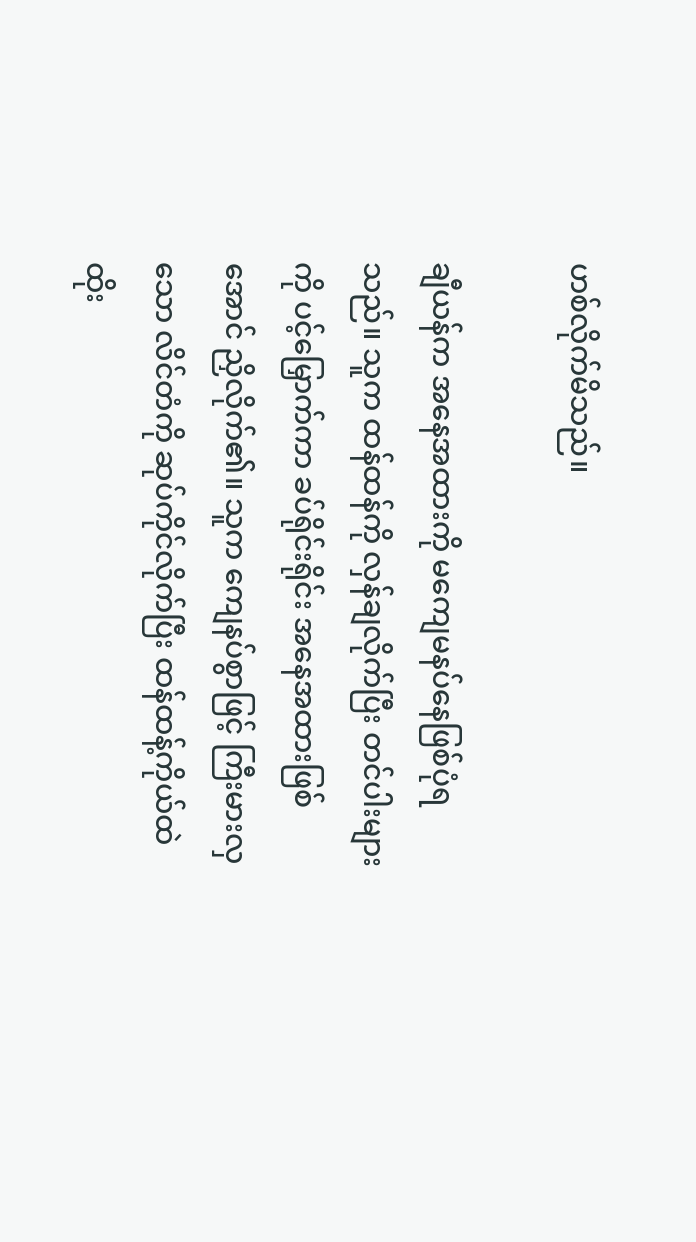ဟစ်လိုက်မိသည်။

ချီယန်က အနေအထားကို မကျေမနပ်နေဖြစ်ပုံရသည်။ သူက ထန်ထန်ကို လှန်ချလိုက်ပြီး တင်ပါးများကို ပင့်မြှောက်ကာ ခပ်ရိုင်းရိုင်း အနေအထားဖြစ်အောင် ညှိလိုက်၏။ သူက ကျေနပ်စွာဖြင့် ကြီးမားလှသော လိင်တံကို ဆုပ်ကိုင်လိုက်ပြီး ထန်ထန့်ကိုယ်ထဲ ထိုး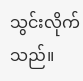သွင်းလိုက်သည်။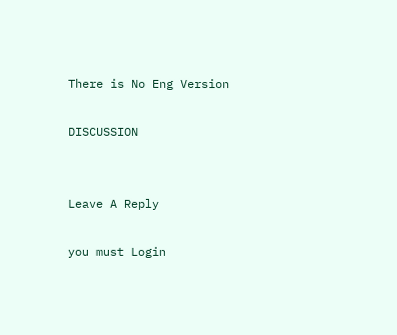There is No Eng Version

DISCUSSION


Leave A Reply

you must Login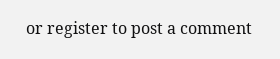or register to post a comment